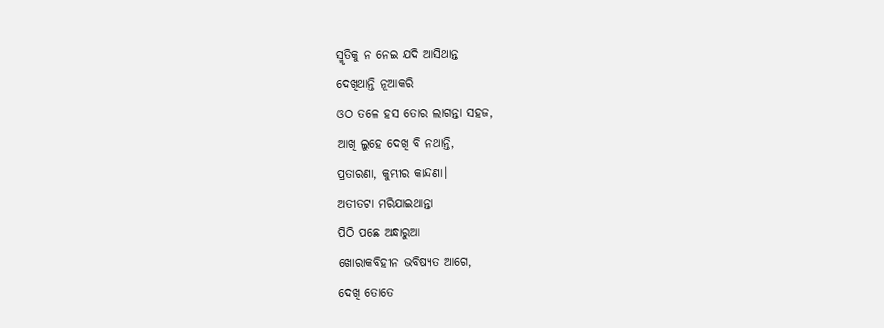ସ୍ମୃତିକୁ ନ ନେଇ ଯଦି ଆସିଥାନ୍ତ
ଦେଖିଥାନ୍ତି ନୂଆକରି
ଓଠ ତଳେ ହସ ତୋର ଲାଗନ୍ତା ସହଜ,
ଆଖି ଲୁହେ ଦେଖି ବି ନଥାନ୍ତି,
ପ୍ରତାରଣା, କୁମ୍ଭୀର କାନ୍ଦଣା।
ଅତୀତଟା ମରିଯାଇଥାନ୍ତା
ପିଠି ପଛେ ଅନ୍ଧାରୁଆ
ଖୋରାକବିହୀନ ଭବିଷ୍ୟତ ଆଗେ,
ଦେଖି ତୋତେ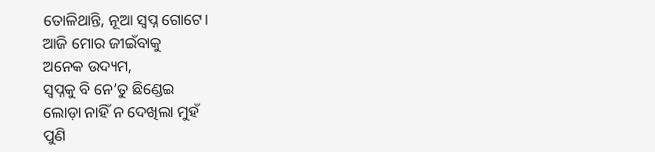ତୋଳିଥାନ୍ତି, ନୂଆ ସ୍ବପ୍ନ ଗୋଟେ।
ଆଜି ମୋର ଜୀଇଁବାକୁ
ଅନେକ ଉଦ୍ୟମ,
ସ୍ବପ୍ନକୁ ବି ନେ’ତୁ ଛିଣ୍ଡେଇ
ଲୋଡ଼ା ନାହିଁ ନ ଦେଖିଲା ମୁହଁ
ପୁଣି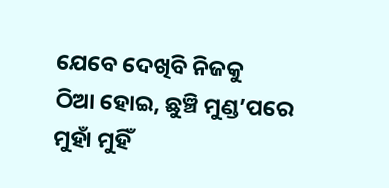ଯେବେ ଦେଖିବି ନିଜକୁ
ଠିଆ ହୋଇ, ଛୁଞ୍ଚି ମୁଣ୍ଡ’ପରେ
ମୁହାଁ ମୁହିଁ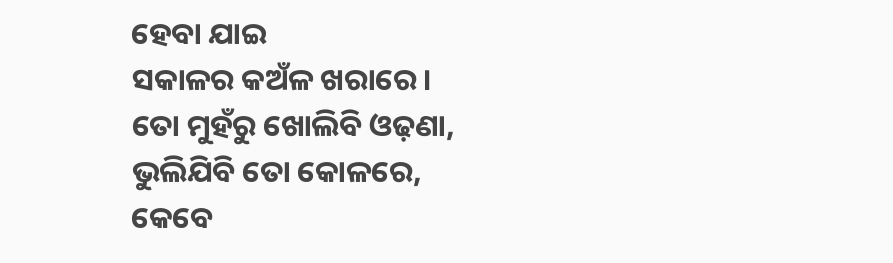ହେବା ଯାଇ
ସକାଳର କଅଁଳ ଖରାରେ।
ତୋ ମୁହଁରୁ ଖୋଲିବି ଓଢ଼ଣା,
ଭୁଲିଯିବି ତୋ କୋଳରେ,
କେବେ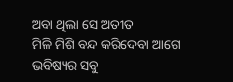ଅବା ଥିଲା ସେ ଅତୀତ
ମିଳି ମିଶି ବନ୍ଦ କରିଦେବା ଆଗେ
ଭବିଷ୍ୟର ସବୁ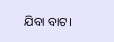ଯିବା ବାଟ।